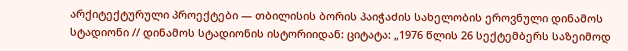არქიტექტურული პროექტები — თბილისის ბორის პაიჭაძის სახელობის ეროვნული დინამოს სტადიონი // დინამოს სტადიონის ისტორიიდან: ციტატა: „1976 წლის 26 სექტემბერს საზეიმოდ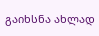გაიხსნა ახლად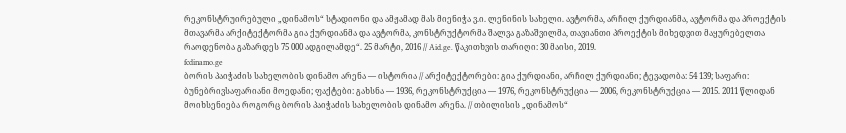რეკონსტრუირებული „დინამოს“ სტადიონი და ამჟამად მას მიენიჭა ვ.ი. ლენინის სახელი. ავტორმა, არჩილ ქურდიანმა, ავტორმა და პროექტის მთავარმა არქიტექტორმა გია ქურდიანმა და ავტორმა, კონსტრუქტორმა შალვა გაზაშვილმა, თავიანთი პროექტის მიხედვით მაყურებელთა რაოდენობა გაზარდეს 75 000 ადგილამდე“. 25 მარტი, 2016 // Aid.ge. წაკითხვის თარიღი: 30 მაისი, 2019.
fcdinamo.ge
ბორის პაიჭაძის სახელობის დინამო არენა — ისტორია // არქიტექტორები: გია ქურდიანი, არჩილ ქურდიანი; ტევადობა: 54 139; საფარი: ბუნებრივსაფარიანი მოედანი; ფაქტები: გახსნა — 1936, რეკონსტრუქცია — 1976, რეკონსტრუქცია — 2006, რეკონსტრუქცია — 2015. 2011 წლიდან მოიხსენიება როგორც ბორის პაიჭაძის სახელობის დინამო არენა. // თბილისის „დინამოს“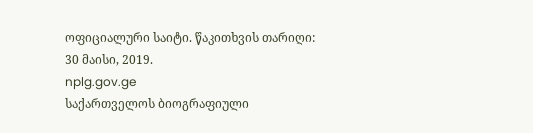ოფიციალური საიტი. წაკითხვის თარიღი: 30 მაისი, 2019.
nplg.gov.ge
საქართველოს ბიოგრაფიული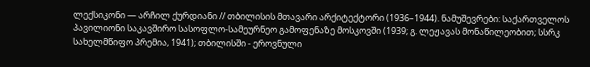ლექსიკონი — არჩილ ქურდიანი // თბილისის მთავარი არქიტექტორი (1936–1944). ნამუშევრები: საქართველოს პავილიონი საკავშირო სასოფლო-სამეურნეო გამოფენაზე მოსკოვში (1939; გ. ლეჟავას მონაწილეობით; სსრკ სახელმწიფო პრემია, 1941); თბილისში - ეროვნული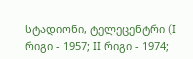სტადიონი, ტელეცენტრი (I რიგი - 1957; II რიგი - 1974;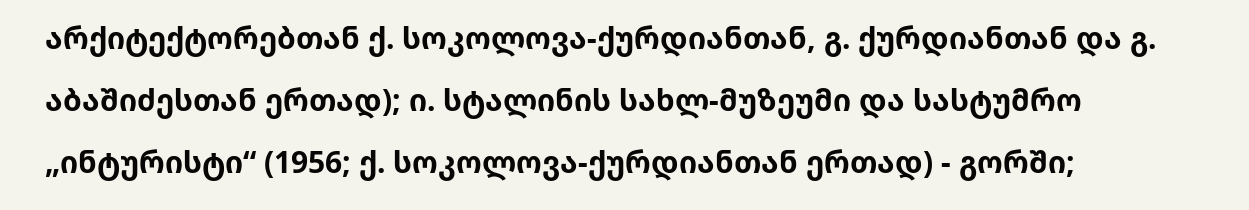არქიტექტორებთან ქ. სოკოლოვა-ქურდიანთან, გ. ქურდიანთან და გ. აბაშიძესთან ერთად); ი. სტალინის სახლ-მუზეუმი და სასტუმრო „ინტურისტი“ (1956; ქ. სოკოლოვა-ქურდიანთან ერთად) - გორში;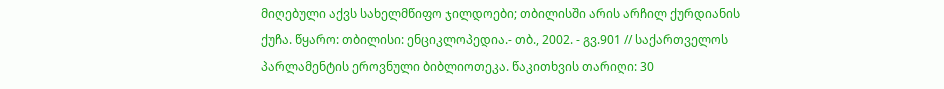მიღებული აქვს სახელმწიფო ჯილდოები; თბილისში არის არჩილ ქურდიანის ქუჩა. წყარო: თბილისი: ენციკლოპედია.- თბ., 2002. - გვ.901 // საქართველოს პარლამენტის ეროვნული ბიბლიოთეკა. წაკითხვის თარიღი: 30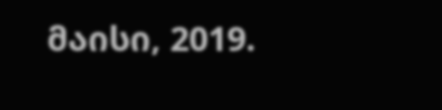მაისი, 2019.